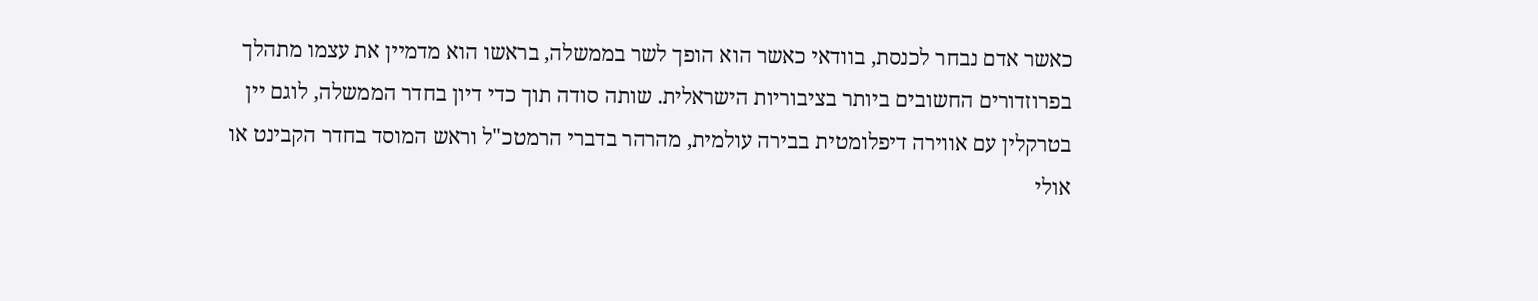כאשר אדם נבחר לכנסת, בוודאי כאשר הוא הופך לשר בממשלה, בראשו הוא מדמיין את עצמו מתהלך בפרוזדורים החשובים ביותר בציבוריות הישראלית. שותה סודה תוך כדי דיון בחדר הממשלה, לוגם יין בטרקלין עם אווירה דיפלומטית בבירה עולמית, מהרהר בדברי הרמטכ"ל וראש המוסד בחדר הקבינט או אולי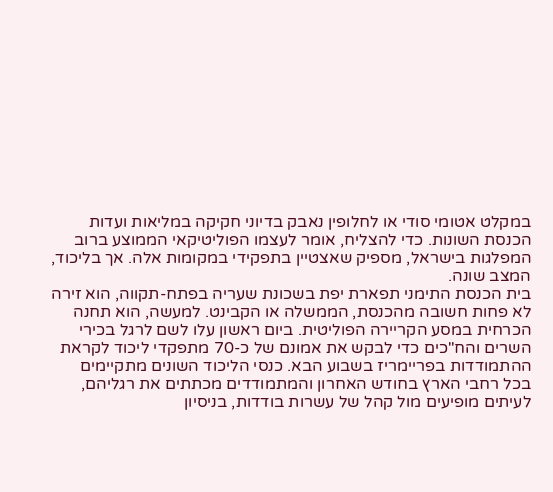במקלט אטומי סודי או לחלופין נאבק בדיוני חקיקה במליאות ועדות הכנסת השונות. כדי להצליח, אומר לעצמו הפוליטיקאי הממוצע ברוב המפלגות בישראל, מספיק שאצטיין בתפקידי במקומות אלה. אך בליכוד, המצב שונה.
בית הכנסת התימני תפארת יפת בשכונת שעריה בפתח-תקווה, הוא זירה לא פחות חשובה מהכנסת, הממשלה או הקבינט. למעשה, הוא תחנה הכרחית במסע הקריירה הפוליטית. ביום ראשון עלו לשם לרגל בכירי השרים והח"כים כדי לבקש את אמונם של כ-70 מתפקדי ליכוד לקראת ההתמודדות בפריימריז בשבוע הבא. כנסי הליכוד השונים מתקיימים בכל רחבי הארץ בחודש האחרון והמתמודדים מכתתים את רגליהם, לעיתים מופיעים מול קהל של עשרות בודדות, בניסיון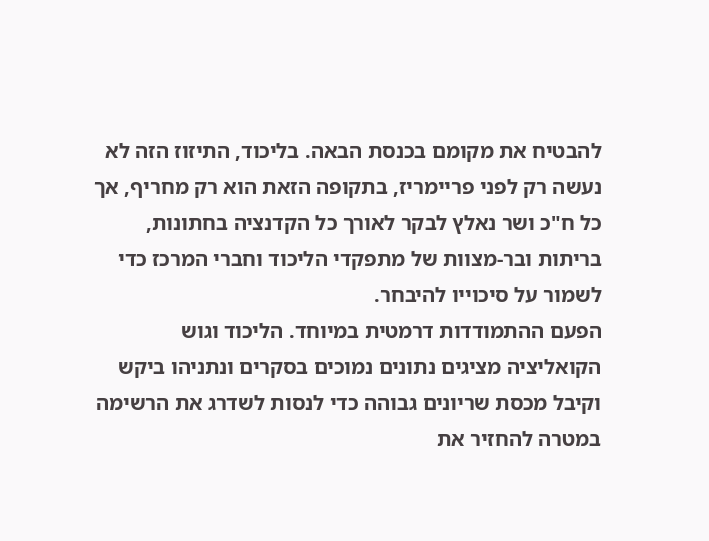להבטיח את מקומם בכנסת הבאה. בליכוד, התיזוז הזה לא נעשה רק לפני פריימריז, בתקופה הזאת הוא רק מחריף, אך כל ח"כ ושר נאלץ לבקר לאורך כל הקדנציה בחתונות, בריתות ובר-מצוות של מתפקדי הליכוד וחברי המרכז כדי לשמור על סיכוייו להיבחר.
הפעם ההתמודדות דרמטית במיוחד. הליכוד וגוש הקואליציה מציגים נתונים נמוכים בסקרים ונתניהו ביקש וקיבל מכסת שריונים גבוהה כדי לנסות לשדרג את הרשימה במטרה להחזיר את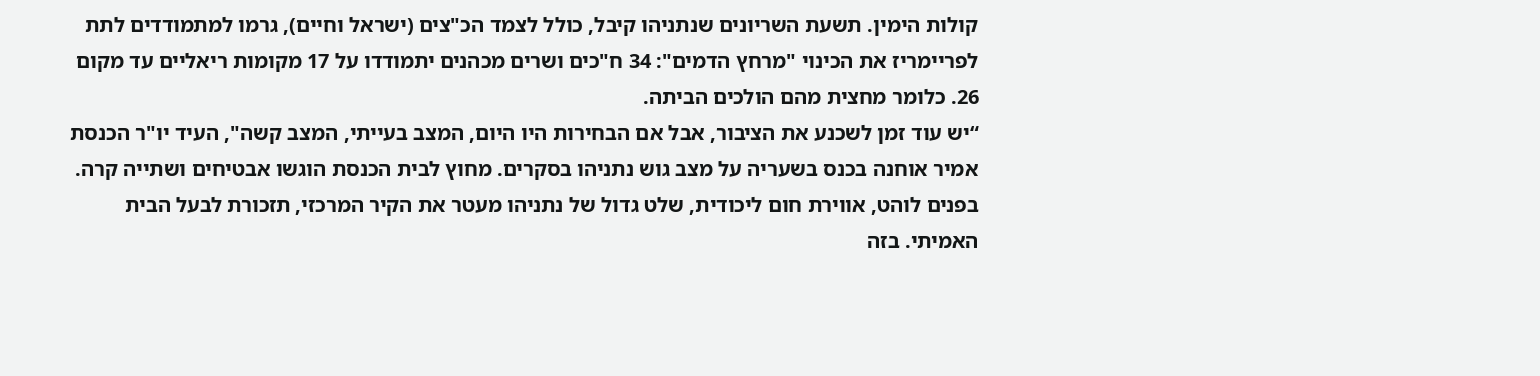קולות הימין. תשעת השריונים שנתניהו קיבל, כולל לצמד הכ"צים (ישראל וחיים), גרמו למתמודדים לתת לפריימריז את הכינוי "מרחץ הדמים": 34 ח"כים ושרים מכהנים יתמודדו על 17 מקומות ריאליים עד מקום 26. כלומר מחצית מהם הולכים הביתה.
“יש עוד זמן לשכנע את הציבור, אבל אם הבחירות היו היום, המצב בעייתי, המצב קשה", העיד יו"ר הכנסת אמיר אוחנה בכנס בשעריה על מצב גוש נתניהו בסקרים. מחוץ לבית הכנסת הוגשו אבטיחים ושתייה קרה. בפנים לוהט, אווירת חום ליכודית, שלט גדול של נתניהו מעטר את הקיר המרכזי, תזכורת לבעל הבית האמיתי. בזה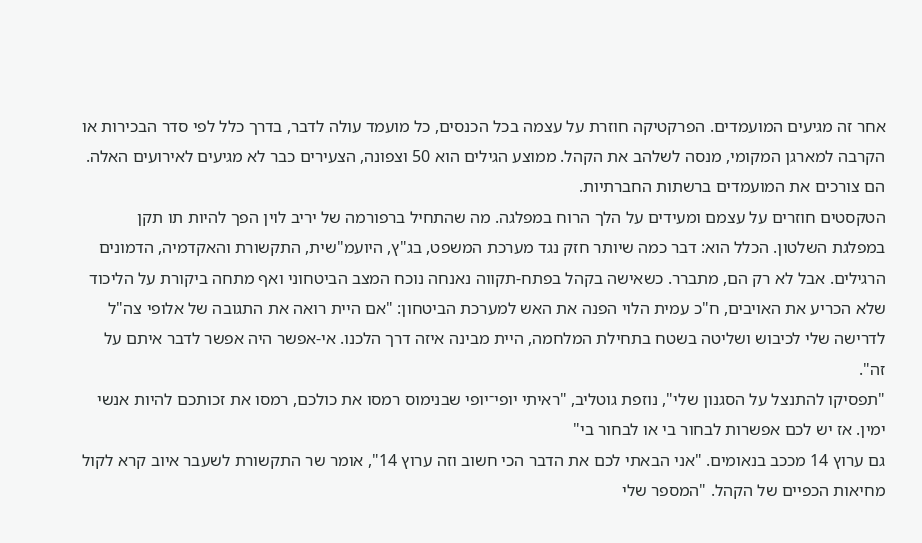אחר זה מגיעים המועמדים. הפרקטיקה חוזרת על עצמה בכל הכנסים, כל מועמד עולה לדבר, בדרך כלל לפי סדר הבכירות או הקרבה למארגן המקומי, מנסה לשלהב את הקהל. ממוצע הגילים הוא 50 וצפונה, הצעירים כבר לא מגיעים לאירועים האלה. הם צורכים את המועמדים ברשתות החברתיות.
הטקסטים חוזרים על עצמם ומעידים על הלך הרוח במפלגה. מה שהתחיל ברפורמה של יריב לוין הפך להיות תו תקן במפלגת השלטון. הכלל הוא: דבר כמה שיותר חזק נגד מערכת המשפט, בג"ץ, היועמ"שית, התקשורת והאקדמיה, הדמונים הרגילים. אבל לא רק הם, מתברר. כשאישה בקהל בפתח-תקווה נאנחה נוכח המצב הביטחוני ואף מתחה ביקורת על הליכוד שלא הכריע את האויבים, ח"כ עמית הלוי הפנה את האש למערכת הביטחון: "אם היית רואה את התגובה של אלופי צה"ל לדרישה שלי לכיבוש ושליטה בשטח בתחילת המלחמה, היית מבינה איזה דרך הלכנו. אי-אפשר היה אפשר לדבר איתם על זה".
"תפסיקו להתנצל על הסגנון שלי", נוזפת גוטליב, "ראיתי יופי־יופי שבנימוס רמסו את כולכם, רמסו את זכותכם להיות אנשי ימין. אז יש לכם אפשרות לבחור בי או לבחור בי"
גם ערוץ 14 מככב בנאומים. "אני הבאתי לכם את הדבר הכי חשוב וזה ערוץ 14", אומר שר התקשורת לשעבר איוב קרא לקול מחיאות הכפיים של הקהל. "המספר שלי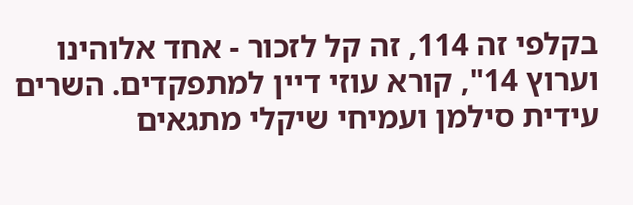בקלפי זה 114, זה קל לזכור - אחד אלוהינו וערוץ 14", קורא עוזי דיין למתפקדים. השרים עידית סילמן ועמיחי שיקלי מתגאים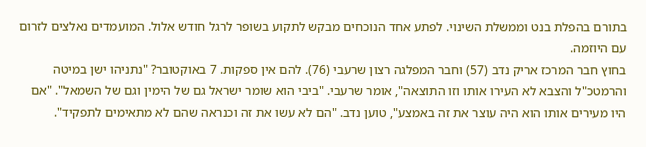בתורם בהפלת בנט וממשלת השינוי. לפתע אחד הנוכחים מבקש לתקוע בשופר לרגל חודש אלול. המועמדים נאלצים לזרום עם היוזמה.
בחוץ חבר המרכז אריק נדב (57) וחבר המפלגה רצון שרעבי (76). להם אין ספקות. 7 באוקטובר? "נתניהו ישן במיטה והרמטכ"ל והצבא לא העירו אותו וזו התוצאה", אומר שרעבי. "ביבי הוא שומר ישראל גם של הימין וגם של השמאל". "אם היו מעירים אותו הוא היה עוצר את זה באמצע", טוען נדב. "הם לא עשו את זה וכנראה שהם לא מתאימים לתפקיד".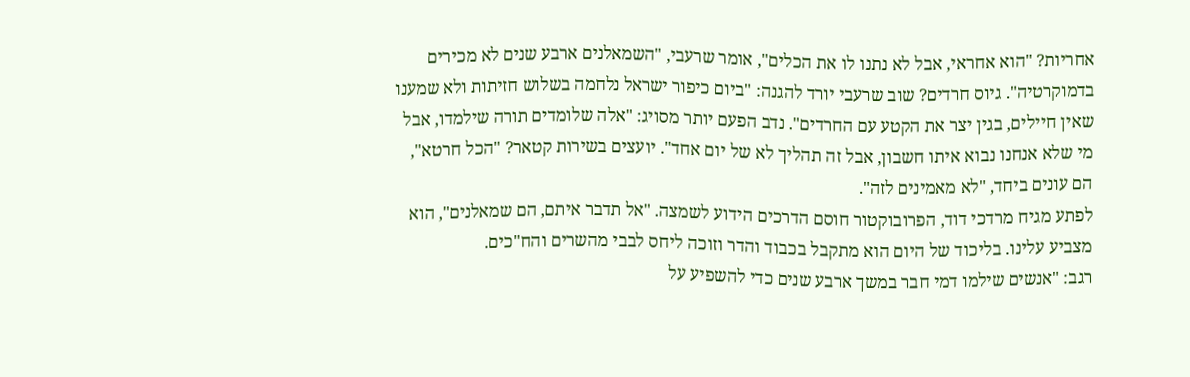אחריות? "הוא אחראי, אבל לא נתנו לו את הכלים", אומר שרעבי, "השמאלנים ארבע שנים לא מכירים בדמוקרטיה". גיוס חרדים? שוב שרעבי יורד להגנה: "ביום כיפור ישראל נלחמה בשלוש חזיתות ולא שמענו שאין חיילים, בגין יצר את הקטע עם החרדים". נדב הפעם יותר מסויג: "אלה שלומדים תורה שילמדו, אבל מי שלא אנחנו נבוא איתו חשבון, אבל זה תהליך לא של יום אחד". יועצים בשירות קטאר? "הכל חרטא", הם עונים ביחד, "לא מאמינים לזה".
לפתע מגיח מרדכי דוד, הפרובוקטור חוסם הדרכים הידוע לשמצה. "אל תדבר איתם, הם שמאלנים", הוא מצביע עלינו. בליכוד של היום הוא מתקבל בכבוד והדר וזוכה ליחס לבבי מהשרים והח"כים.
רגב: "אנשים שילמו דמי חבר במשך ארבע שנים כדי להשפיע על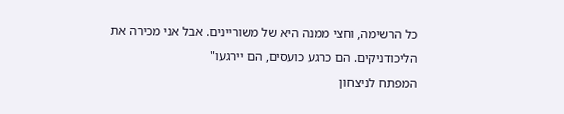כל הרשימה, וחצי ממנה היא של משוריינים. אבל אני מכירה את הליכודניקים. הם כרגע כועסים, הם יירגעו"
המפתח לניצחון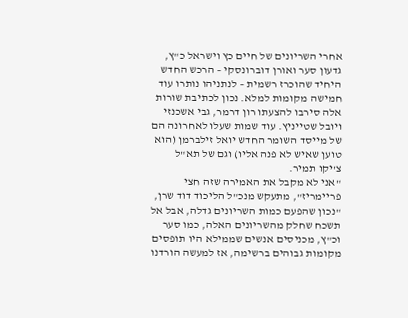אחרי השריונים של חיים כץ וישראל כ"ץ, גדעון סער ואורן דוברונסקי – הרכש החדש היחיד שהוכרז רשמית – לנתניהו נותרו עוד חמישה מקומות למלא. נכון לכתיבת שורות אלה סירבו להצעתו רון דרמר, גבי אשכנזי ויובל שטייניץ. עוד שמות שעלו לאחרונה הם של מייסד השומר החדש יואל זילברמן (הוא טוען שאיש לא פנה אליו) וגם של תא"ל צ'יקו תמיר.
"אני לא מקבל את האמירה שזה חצי פריימריז", מתעקש מנכ"ל הליכוד דוד שרן, "נכון שהפעם כמות השריונים גדלה, אבל אל תשכח שחלק מהשריונים האלה, כמו סער וכ"ץ, מכניסים אנשים שממילא היו תופסים מקומות גבוהים ברשימה, אז למעשה הורדנו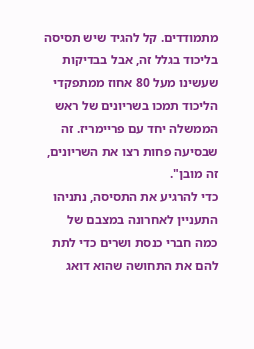מתמודדים. קל להגיד שיש תסיסה בליכוד בגלל זה, אבל בבדיקות שעשינו מעל 80 אחוז ממתפקדי הליכוד תמכו בשריונים של ראש הממשלה יחד עם פריימריז. זה שבסיעה פחות רצו את השריונים, זה מובן".
כדי להרגיע את התסיסה, נתניהו התעניין לאחרונה במצבם של כמה חברי כנסת ושרים כדי לתת להם את התחושה שהוא דואג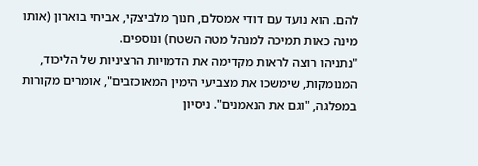להם. הוא נועד עם דודי אמסלם, חנוך מלביצקי, אביחי בוארון (אותו מינה כאות תמיכה למנהל מטה השטח) ונוספים.
"נתניהו רוצה לראות מקדימה את הדמויות הרציניות של הליכוד, המנומקות, שימשכו את מצביעי הימין המאוכזבים", אומרים מקורות במפלגה, "וגם את הנאמנים". ניסיון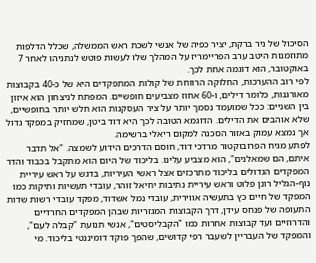הסיכול של ניר ברקת, יציר כפיה של אנשי לשכת ראש הממשלה, שכלל הדלפות מתוזמנות היטב ערב הפריימריז על המהלך שלו לעשות פוטש לנתניהו לאחר 7 באוקטובר, הוא דוגמה אחת לכך.
לפי רוב ההערכות, החלוקה הרווחת של קולות המתפקדים היא של כ-40 בקבוצות מאורגנות, כלומר דילים, ו-60 אחוז מצביעים חופשיים. המפתח לניצחון הוא איזון בין השניים: ככל שמועמד נסמך יותר על ציר העסקנות הוא חלש יותר בחופשיים, שלא אוהבים את הדילים. הדוגמא הטובה לכך היא דוד ביטן, שמחזיק במפקד גדול אך נמצא עמוק באזור הסכנה למקום ריאלי ברשימה.
לפתע מגיח הפרובוקטור מרדכי דוד, חוסם הדרכים הידוע לשמצה. "אל תדבר איתם, הם שמאלנים", הוא מצביע עלינו. בליכוד של היום הוא מתקבל בכבוד והדר
המפקדים הגדולים בליכוד מתרכזים אצל ראשי העיריות, בדגש על ראש עיריית נוף-הגליל רונן פלוט וראש עיריית נתיבות יחיאל זוהר, עובדי תעשיות ותיקות כמו המפקד של חיים כץ בתעשיה אווירית, עובדי נמל אשדוד, מפקד עובדי רשות שדות התעופה של פנחס עידן, דרך הקבוצות המגזריות שבהן המפקדים החרדיים והדרוזיים ועד קבוצות אחרות כמו "הקבליסטים", אנשי תנועת "קבלה לעם", והמפקד של העבריין לשעבר רפי קדושים, שהפך פוקד דומיננטי בליכוד. מי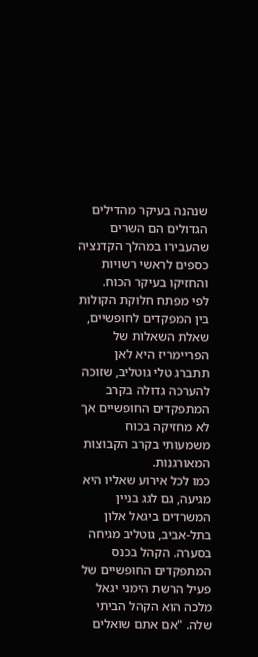שנהנה בעיקר מהדילים הגדולים הם השרים שהעבירו במהלך הקדנציה כספים לראשי רשויות והחזיקו בעיקר הכוח.
לפי מפתח חלוקת הקולות בין המפקדים לחופשיים, שאלת השאלות של הפריימריז היא לאן תתברג טלי גוטליב, שזוכה להערכה גדולה בקרב המתפקדים החופשיים אך לא מחזיקה בכוח משמעותי בקרב הקבוצות המאורגנות.
כמו לכל אירוע שאליו היא מגיעה, גם לגג בניין המשרדים ביגאל אלון בתל-אביב, גוטליב מגיחה בסערה. הקהל בכנס המתפקדים החופשיים של פעיל הרשת הימני יגאל מלכה הוא הקהל הביתי שלה. "אם אתם שואלים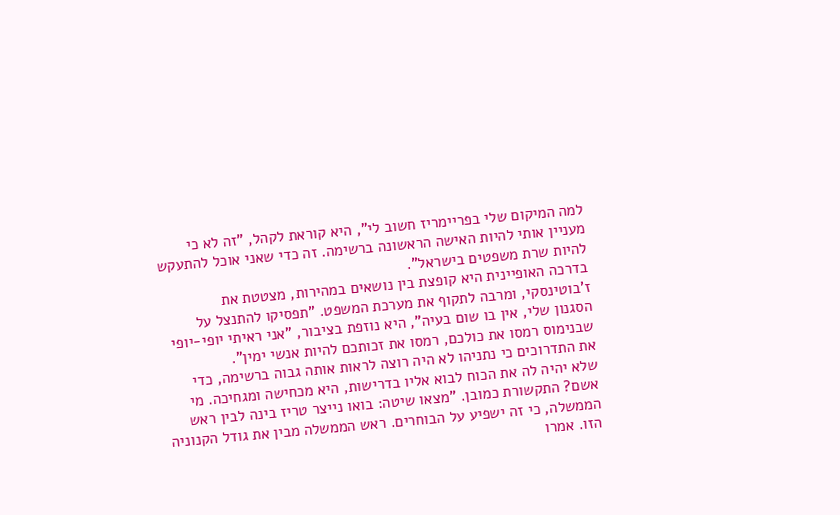למה המיקום שלי בפריימריז חשוב לי", היא קוראת לקהל, "זה לא כי מעניין אותי להיות האישה הראשונה ברשימה. זה כדי שאני אוכל להתעקש להיות שרת משפטים בישראל".
בדרכה האופיינית היא קופצת בין נושאים במהירות, מצטטת את ז'בוטינסקי, ומרבה לתקוף את מערכת המשפט. "תפסיקו להתנצל על הסגנון שלי, אין בו שום בעיה", היא נוזפת בציבור, "אני ראיתי יופי-יופי שבנימוס רמסו את כולכם, רמסו את זכותכם להיות אנשי ימין".
את התדרוכים כי נתניהו לא היה רוצה לראות אותה גבוה ברשימה, כדי שלא יהיה לה את הכוח לבוא אליו בדרישות, היא מכחישה ומגחיכה. מי אשם? התקשורת כמובן. "מצאו שיטה: בואו נייצר טריז בינה לבין ראש הממשלה, כי זה ישפיע על הבוחרים. ראש הממשלה מבין את גודל הקנוניה הזו. אמרו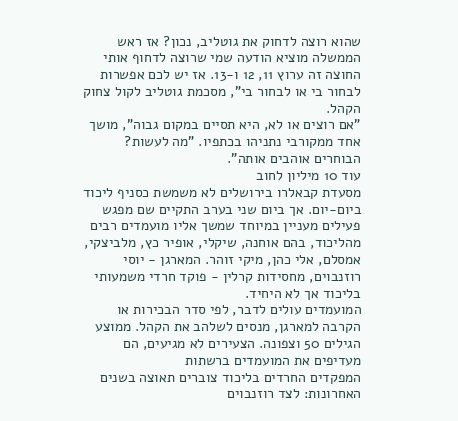שהוא רוצה לדחוק את גוטליב, נכון? אז ראש הממשלה מוציא הודעה שמי שרוצה לדחוף אותי החוצה זה ערוץ 11, 12 ו-13. אז יש לכם אפשרות לבחור בי או לבחור בי", מסכמת גוטליב לקול צחוק הקהל.
"אם רוצים או לא, היא תסיים במקום גבוה", מושך אחד ממקורבי נתניהו בכתפיו. "מה לעשות? הבוחרים אוהבים אותה".
עוד 10 מיליון לחוב
מסעדת קבאלרו בירושלים לא משמשת כסניף ליכוד ביום-יום. אך ביום שני בערב התקיים שם מפגש פעילים מעניין במיוחד שמשך אליו מועמדים רבים מהליכוד, בהם אוחנה, שיקלי, אופיר כץ, מלביצקי, אמסלם, אלי כהן, מיקי זוהר. המארגן - יוסי רוזנבוים, מחסידות קרלין - פוקד חרדי משמעותי בליכוד אך לא היחיד.
המועמדים עולים לדבר, לפי סדר הבכירות או הקרבה למארגן, מנסים לשלהב את הקהל. ממוצע הגילים 50 וצפונה. הצעירים לא מגיעים, הם מעדיפים את המועמדים ברשתות
המפקדים החרדים בליכוד צוברים תאוצה בשנים האחרונות: לצד רוזנבוים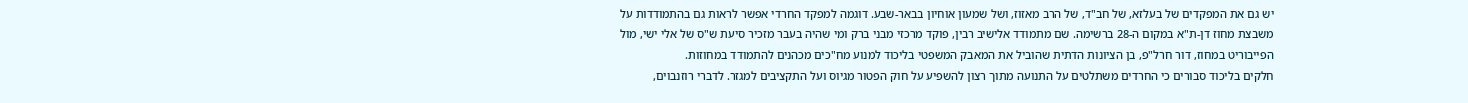יש גם את המפקדים של בעלזא, של חב"ד, של הרב מאזוז, ושל שמעון אוחיון בבאר-שבע. דוגמה למפקד החרדי אפשר לראות גם בהתמודדות על משבצת מחוז דן-ת"א במקום ה-28 ברשימה. שם מתמודד אלישיב רבין, פוקד מרכזי מבני ברק ומי שהיה בעבר מזכיר סיעת ש"ס של אלי ישי, מול הפייבוריט במחוז, דור חרל"פ, בן הציונות הדתית שהוביל את המאבק המשפטי בליכוד למנוע מח"כים מכהנים להתמודד במחוזות.
חלקים בליכוד סבורים כי החרדים משתלטים על התנועה מתוך רצון להשפיע על חוק הפטור מגיוס ועל התקציבים למגזר. לדברי רוזנבוים,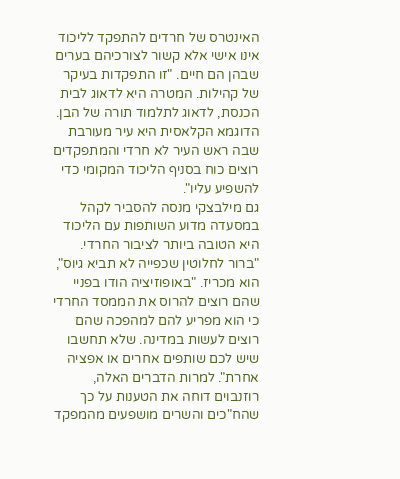האינטרס של חרדים להתפקד לליכוד אינו אישי אלא קשור לצורכיהם בערים שבהן הם חיים. "זו התפקדות בעיקר של קהילות. המטרה היא לדאוג לבית הכנסת, לדאוג לתלמוד תורה של הבן. הדוגמא הקלאסית היא עיר מעורבת שבה ראש העיר לא חרדי והמתפקדים רוצים כוח בסניף הליכוד המקומי כדי להשפיע עליו".
גם מילבצקי מנסה להסביר לקהל במסעדה מדוע השותפות עם הליכוד היא הטובה ביותר לציבור החרדי. "ברור לחלוטין שכפייה לא תביא גיוס", הוא מכריז. "באופוזיציה הודו בפניי שהם רוצים להרוס את הממסד החרדי כי הוא מפריע להם למהפכה שהם רוצים לעשות במדינה. שלא תחשבו שיש לכם שותפים אחרים או אפציה אחרת". למרות הדברים האלה, רוזנבוים דוחה את הטענות על כך שהח"כים והשרים מושפעים מהמפקד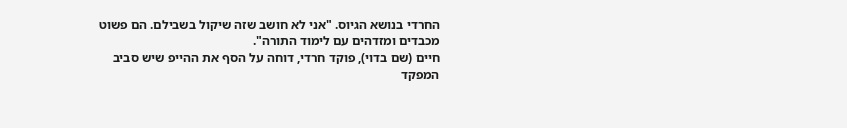החרדי בנושא הגיוס. "אני לא חושב שזה שיקול בשבילם. הם פשוט מכבדים ומזדהים עם לימוד התורה".
חיים (שם בדוי), פוקד חרדי, דוחה על הסף את ההייפ שיש סביב המפקד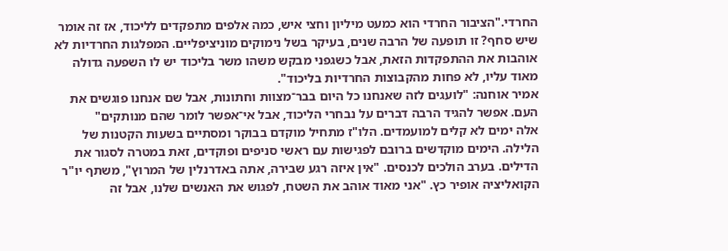החרדי."הציבור החרדי הוא כמעט מיליון וחצי איש, כמה אלפים מתפקדים לליכוד, אז זה אומר שיש סחף? זו תופעה של הרבה שנים, בעיקר בשל נימוקים מוניציפליים. המפלגות החרדיות לא אוהבות את ההתפקדות הזאת, אבל כשגפני מבקש משהו משר בליכוד יש לו השפעה גדולה מאוד עליו, לא פחות מהקבוצות החרדיות בליכוד".
אמיר אוחנה: "לועגים לזה שאנחנו כל היום בבר־מצוות וחתונות, אבל שם אנחנו פוגשים את העם. אפשר להגיד הרבה דברים על נבחרי הליכוד, אבל אי־אפשר לומר שהם מנותקים"
אלה ימים לא קלים למועמדים. הלו"ז מתחיל מוקדם בבוקר ומסתיים בשעות הקטנות של הלילה. הימים מוקדשים ברובם לפגישות עם ראשי סניפים ופוקדים, זאת במטרה לסגור את הדילים. בערב הולכים לכנסים. "אין איזה רגע שבירה, אתה באדרנלין של המרוץ", משתף יו"ר הקואליציה אופיר כץ. "אני מאוד אוהב את השטח, לפגוש את האנשים שלנו, אבל זה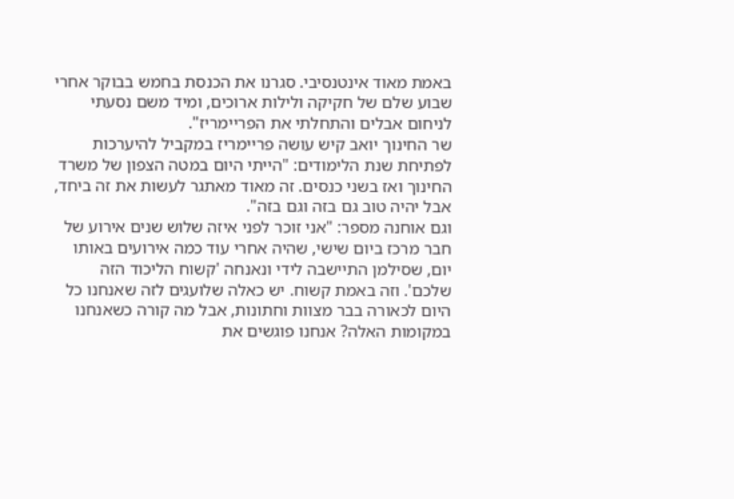באמת מאוד אינטנסיבי. סגרנו את הכנסת בחמש בבוקר אחרי שבוע שלם של חקיקה ולילות ארוכים, ומיד משם נסעתי לניחום אבלים והתחלתי את הפריימריז".
שר החינוך יואב קיש עושה פריימריז במקביל להיערכות לפתיחת שנת הלימודים: "הייתי היום במטה הצפון של משרד החינוך ואז בשני כנסים. זה מאוד מאתגר לעשות את זה ביחד, אבל יהיה טוב גם בזה וגם בזה".
וגם אוחנה מספר: "אני זוכר לפני איזה שלוש שנים אירוע של חבר מרכז ביום שישי, שהיה אחרי עוד כמה אירועים באותו יום, שסילמן התיישבה לידי ונאנחה 'קשוח הליכוד הזה שלכם'. וזה באמת קשוח. יש כאלה שלועגים לזה שאנחנו כל היום לכאורה בבר מצוות וחתונות, אבל מה קורה כשאנחנו במקומות האלה? אנחנו פוגשים את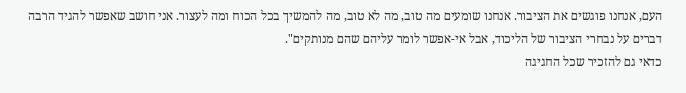העם, אנחנו פוגשים את הציבור. אנחנו שומעים מה טוב, מה לא טוב, מה להמשיך בכל הכוח ומה לעצור. אני חושב שאפשר להגיד הרבה דברים על נבחרי הציבור של הליכוד, אבל אי-אפשר לומר עליהם שהם מנותקים".
כדאי גם להזכיר שכל החגיגה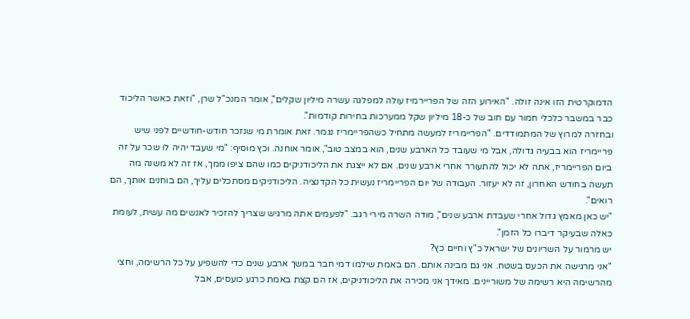הדמוקרטית הזו אינה זולה. "האירוע הזה של הפריירמיז עולה למפלגה עשרה מיליון שקלים", אומר המנכ"ל שרן, "וזאת כאשר הליכוד כבר במשבר כלכלי חמור עם חוב של כ-18 מיליון שקל ממערכות בחירות קודמות".
ובחזרה למרוץ של המתמודדים. "הפריימריז למעשה מתחיל כשהפריימריז נגמר. זאת אומרת מי שנזכר חודש-חודשיים לפני שיש פריימריז הוא בבעיה גדולה, אבל מי שעובד כל הארבע שנים, הוא במצב טוב", אומר אוחנה. וכץ מוסיף: "מי שעבד יהיה לו שכר על זה ביום הפריימריז, אתה לא יכול להתעורר אחרי ארבע שנים. אם לא ייצגת את הליכודניקים כמו שהם ציפו ממך, אז זה לא משנה מה תעשה בחודש האחרון, זה לא יעזור. העבודה של יום הפריימריז נעשית כל הקדנציה. הליכודניקים מסתכלים עליך, הם בוחנים אותך, הם רואים".
"יש כאן מאמץ גדול אחרי שעבדת ארבע שנים", מודה השרה מירי רגב. "לפעמים אתה מרגיש שצריך להזכיר לאנשים מה עשית, לעומת כאלה שבעיקר דיברו כל הזמן".
יש מרמור על השריונים של ישראל כ"ץ וחיים כץ?
"אני מרגישה את הכעס בשטח. אני גם מבינה אותם. הם באמת שילמו דמי חבר במשך ארבע שנים כדי להשפיע על כל הרשימה, וחצי מהרשימה היא רשימה של משוריינים. מאידך אני מכירה את הליכודניקים, אז הם קצת באמת כרגע כועסים, אבל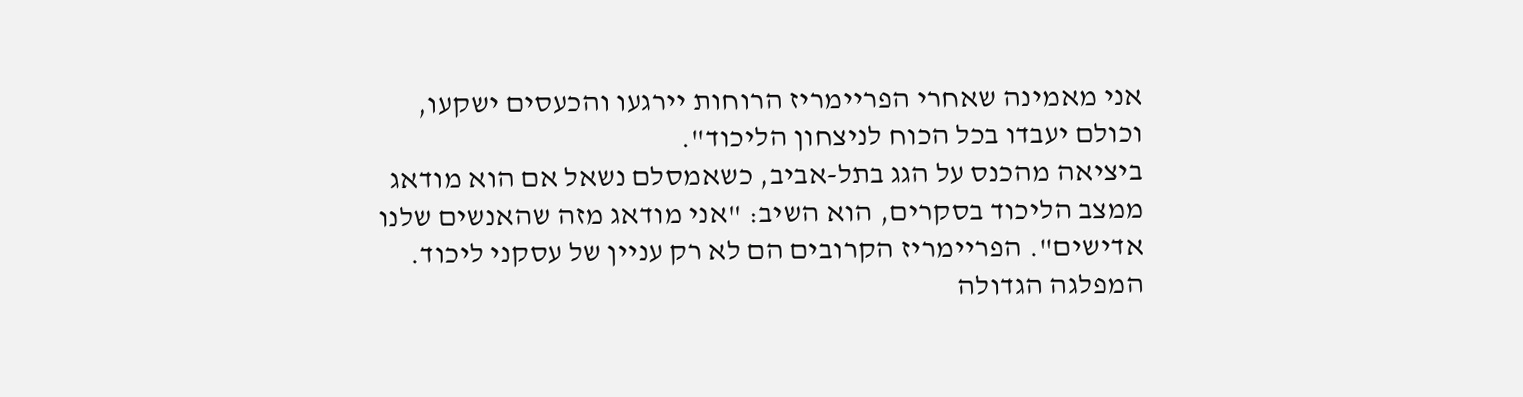אני מאמינה שאחרי הפריימריז הרוחות יירגעו והכעסים ישקעו, וכולם יעבדו בכל הכוח לניצחון הליכוד".
ביציאה מהכנס על הגג בתל-אביב, כשאמסלם נשאל אם הוא מודאג ממצב הליכוד בסקרים, הוא השיב: "אני מודאג מזה שהאנשים שלנו אדישים". הפריימריז הקרובים הם לא רק עניין של עסקני ליכוד. המפלגה הגדולה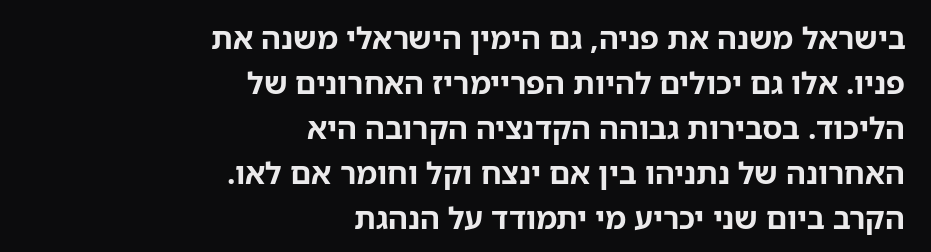בישראל משנה את פניה, גם הימין הישראלי משנה את פניו. אלו גם יכולים להיות הפריימריז האחרונים של הליכוד. בסבירות גבוהה הקדנציה הקרובה היא האחרונה של נתניהו בין אם ינצח וקל וחומר אם לאו. הקרב ביום שני יכריע מי יתמודד על הנהגת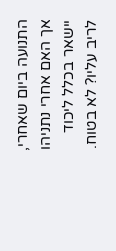התנועה ביום שאחרי, אך האם אחרי נתניהו יישאר בכלל ליכוד לריב עליו? לא בטוח.